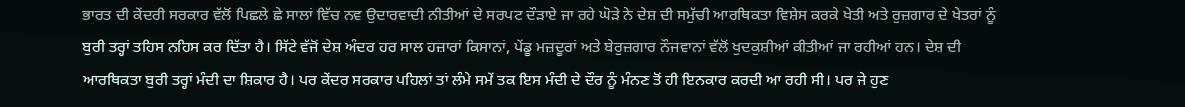ਭਾਰਤ ਦੀ ਕੇਂਦਰੀ ਸਰਕਾਰ ਵੱਲੋਂ ਪਿਛਲੇ ਛੇ ਸਾਲਾਂ ਵਿੱਚ ਨਵ ਉਦਾਰਵਾਦੀ ਨੀਤੀਆਂ ਦੇ ਸਰਪਟ ਦੌੜਾਏ ਜਾ ਰਹੇ ਘੋੜੇ ਨੇ ਦੇਸ਼ ਦੀ ਸਮੁੱਚੀ ਆਰਥਿਕਤਾ ਵਿਸ਼ੇਸ ਕਰਕੇ ਖੇਤੀ ਅਤੇ ਰੁਜ਼ਗਾਰ ਦੇ ਖੇਤਰਾਂ ਨੂੰ ਬੁਰੀ ਤਰ੍ਹਾਂ ਤਹਿਸ ਨਹਿਸ ਕਰ ਦਿੱਤਾ ਹੈ। ਸਿੱਟੇ ਵੱਜੋਂ ਦੇਸ਼ ਅੰਦਰ ਹਰ ਸਾਲ ਹਜ਼ਾਰਾਂ ਕਿਸਾਨਾਂ, ਪੇਂਡੂ ਮਜ਼ਦੂਰਾਂ ਅਤੇ ਬੇਰੁਜ਼ਗਾਰ ਨੌਜਵਾਨਾਂ ਵੱਲੋਂ ਖੁਦਕੁਸ਼ੀਆਂ ਕੀਤੀਆਂ ਜਾ ਰਹੀਆਂ ਹਨ। ਦੇਸ਼ ਦੀ ਆਰਥਿਕਤਾ ਬੁਰੀ ਤਰ੍ਹਾਂ ਮੰਦੀ ਦਾ ਸ਼ਿਕਾਰ ਹੈ। ਪਰ ਕੇਂਦਰ ਸਰਕਾਰ ਪਹਿਲਾਂ ਤਾਂ ਲੰਮੇ ਸਮੇਂ ਤਕ ਇਸ ਮੰਦੀ ਦੇ ਦੌਰ ਨੂੰ ਮੰਨਣ ਤੋਂ ਹੀ ਇਨਕਾਰ ਕਰਦੀ ਆ ਰਹੀ ਸੀ। ਪਰ ਜੇ ਹੁਣ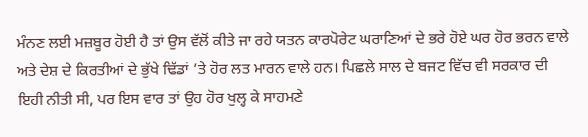ਮੰਨਣ ਲਈ ਮਜ਼ਬੂਰ ਹੋਈ ਹੈ ਤਾਂ ਉਸ ਵੱਲੋਂ ਕੀਤੇ ਜਾ ਰਹੇ ਯਤਨ ਕਾਰਪੋਰੇਟ ਘਰਾਣਿਆਂ ਦੇ ਭਰੇ ਹੋਏ ਘਰ ਹੋਰ ਭਰਨ ਵਾਲੇ ਅਤੇ ਦੇਸ਼ ਦੇ ਕਿਰਤੀਆਂ ਦੇ ਭੁੱਖੇ ਢਿੱਡਾਂ ’ਤੇ ਹੋਰ ਲਤ ਮਾਰਨ ਵਾਲੇ ਹਨ। ਪਿਛਲੇ ਸਾਲ ਦੇ ਬਜਟ ਵਿੱਚ ਵੀ ਸਰਕਾਰ ਦੀ ਇਹੀ ਨੀਤੀ ਸੀ, ਪਰ ਇਸ ਵਾਰ ਤਾਂ ਉਹ ਹੋਰ ਖੁਲ੍ਹ ਕੇ ਸਾਹਮਣੇ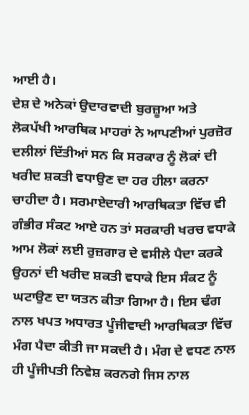ਆਈ ਹੈ।
ਦੇਸ਼ ਦੇ ਅਨੇਕਾਂ ਉਦਾਰਵਾਦੀ ਬੁਰਜ਼ੂਆ ਅਤੇ ਲੋਕਪੱਖੀ ਆਰਥਿਕ ਮਾਹਰਾਂ ਨੇ ਆਪਣੀਆਂ ਪੁਰਜ਼ੋਰ ਦਲੀਲਾਂ ਦਿੱਤੀਆਂ ਸਨ ਕਿ ਸਰਕਾਰ ਨੂੰ ਲੋਕਾਂ ਦੀ ਖਰੀਦ ਸ਼ਕਤੀ ਵਧਾਉਣ ਦਾ ਹਰ ਹੀਲਾ ਕਰਨਾ ਚਾਹੀਦਾ ਹੈ। ਸਰਮਾਏਦਾਰੀ ਆਰਥਿਕਤਾ ਵਿੱਚ ਵੀ ਗੰਭੀਰ ਸੰਕਟ ਆਏ ਹਨ ਤਾਂ ਸਰਕਾਰੀ ਖਰਚ ਵਧਾਕੇ ਆਮ ਲੋਕਾਂ ਲਈ ਰੁਜ਼ਗਾਰ ਦੇ ਵਸੀਲੇ ਪੈਦਾ ਕਰਕੇ ਉਹਨਾਂ ਦੀ ਖਰੀਦ ਸ਼ਕਤੀ ਵਧਾਕੇ ਇਸ ਸੰਕਟ ਨੂੰ ਘਟਾਉਣ ਦਾ ਯਤਨ ਕੀਤਾ ਗਿਆ ਹੈ। ਇਸ ਢੰਗ ਨਾਲ ਖਪਤ ਅਧਾਰਤ ਪੂੰਜੀਵਾਦੀ ਆਰਥਿਕਤਾ ਵਿੱਚ ਮੰਗ ਪੈਦਾ ਕੀਤੀ ਜਾ ਸਕਦੀ ਹੈ। ਮੰਗ ਦੇ ਵਧਣ ਨਾਲ ਹੀ ਪੂੰਜੀਪਤੀ ਨਿਵੇਸ਼ ਕਰਨਗੇ ਜਿਸ ਨਾਲ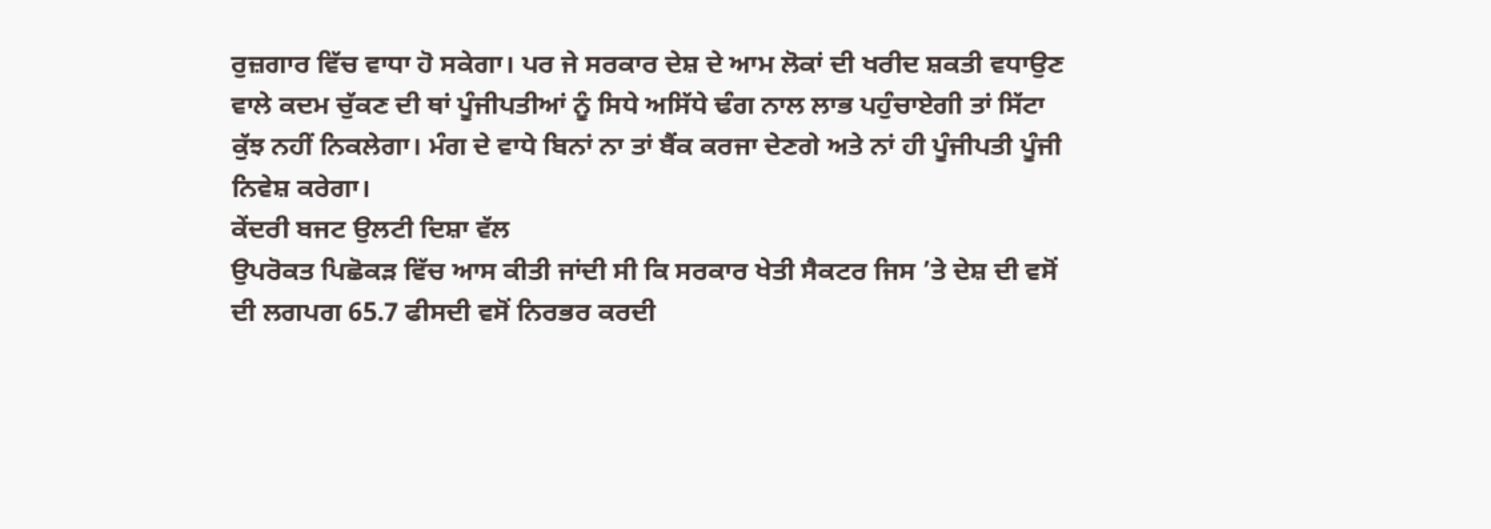ਰੁਜ਼ਗਾਰ ਵਿੱਚ ਵਾਧਾ ਹੋ ਸਕੇਗਾ। ਪਰ ਜੇ ਸਰਕਾਰ ਦੇਸ਼ ਦੇ ਆਮ ਲੋਕਾਂ ਦੀ ਖਰੀਦ ਸ਼ਕਤੀ ਵਧਾਉਣ ਵਾਲੇ ਕਦਮ ਚੁੱਕਣ ਦੀ ਥਾਂ ਪੂੰਜੀਪਤੀਆਂ ਨੂੰ ਸਿਧੇ ਅਸਿੱਧੇ ਢੰਗ ਨਾਲ ਲਾਭ ਪਹੁੰਚਾਏਗੀ ਤਾਂ ਸਿੱਟਾ ਕੁੱਝ ਨਹੀਂ ਨਿਕਲੇਗਾ। ਮੰਗ ਦੇ ਵਾਧੇ ਬਿਨਾਂ ਨਾ ਤਾਂ ਬੈਂਕ ਕਰਜਾ ਦੇਣਗੇ ਅਤੇ ਨਾਂ ਹੀ ਪੂੰਜੀਪਤੀ ਪੂੰਜੀ ਨਿਵੇਸ਼ ਕਰੇਗਾ।
ਕੇਂਦਰੀ ਬਜਟ ਉਲਟੀ ਦਿਸ਼ਾ ਵੱਲ
ਉਪਰੋਕਤ ਪਿਛੋਕੜ ਵਿੱਚ ਆਸ ਕੀਤੀ ਜਾਂਦੀ ਸੀ ਕਿ ਸਰਕਾਰ ਖੇਤੀ ਸੈਕਟਰ ਜਿਸ ’ਤੇ ਦੇਸ਼ ਦੀ ਵਸੋਂ ਦੀ ਲਗਪਗ 65.7 ਫੀਸਦੀ ਵਸੋਂ ਨਿਰਭਰ ਕਰਦੀ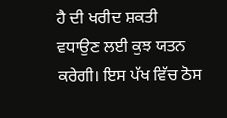ਹੈ ਦੀ ਖਰੀਦ ਸ਼ਕਤੀ ਵਧਾਉਣ ਲਈ ਕੁਝ ਯਤਨ ਕਰੇਗੀ। ਇਸ ਪੱਖ ਵਿੱਚ ਠੋਸ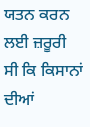ਯਤਨ ਕਰਨ ਲਈ ਜ਼ਰੂਰੀ ਸੀ ਕਿ ਕਿਸਾਨਾਂ ਦੀਆਂ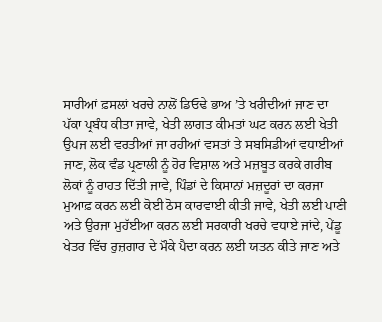ਸਾਰੀਆਂ ਫ਼ਸਲਾਂ ਖਰਚੇ ਨਾਲੋਂ ਡਿਓਢੇ ਭਾਅ ’ਤੇ ਖਰੀਦੀਆਂ ਜਾਣ ਦਾ ਪੱਕਾ ਪ੍ਰਬੰਧ ਕੀਤਾ ਜਾਵੇ, ਖੇਤੀ ਲਾਗਤ ਕੀਮਤਾਂ ਘਟ ਕਰਨ ਲਈ ਖੇਤੀ ਉਪਜ ਲਈ ਵਰਤੀਆਂ ਜਾ ਰਹੀਆਂ ਵਸਤਾਂ ਤੇ ਸਬਸਿਡੀਆਂ ਵਧਾਈਆਂ ਜਾਣ, ਲੋਕ ਵੰਡ ਪ੍ਰਣਾਲੀ ਨੂੰ ਹੋਰ ਵਿਸ਼ਾਲ ਅਤੇ ਮਜ਼ਬੂਤ ਕਰਕੇ ਗਰੀਬ ਲੋਕਾਂ ਨੂੰ ਰਾਹਤ ਦਿੱਤੀ ਜਾਵੇ, ਪਿੰਡਾਂ ਦੇ ਕਿਸਾਨਾਂ ਮਜ਼ਦੂਰਾਂ ਦਾ ਕਰਜਾ ਮੁਆਫ਼ ਕਰਨ ਲਈ ਕੋਈ ਠੋਸ ਕਾਰਵਾਈ ਕੀਤੀ ਜਾਵੇ, ਖੇਤੀ ਲਈ ਪਾਣੀ ਅਤੇ ਉਰਜਾ ਮੁਹੱਈਆ ਕਰਨ ਲਈ ਸਰਕਾਰੀ ਖਰਚੇ ਵਧਾਏ ਜਾਂਦੇ, ਪੇਂਡੂ ਖੇਤਰ ਵਿੱਚ ਰੁਜ਼ਗਾਰ ਦੇ ਮੌਕੇ ਪੈਦਾ ਕਰਨ ਲਈ ਯਤਨ ਕੀਤੇ ਜਾਣ ਅਤੇ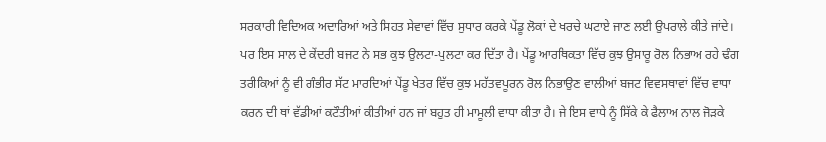ਸਰਕਾਰੀ ਵਿਦਿਅਕ ਅਦਾਰਿਆਂ ਅਤੇ ਸਿਹਤ ਸੇਵਾਵਾਂ ਵਿੱਚ ਸੁਧਾਰ ਕਰਕੇ ਪੇਂਡੂ ਲੋਕਾਂ ਦੇ ਖਰਚੇ ਘਟਾਏ ਜਾਣ ਲਈ ਉਪਰਾਲੇ ਕੀਤੇ ਜਾਂਦੇ।
ਪਰ ਇਸ ਸਾਲ ਦੇ ਕੇਂਦਰੀ ਬਜਟ ਨੇ ਸਭ ਕੁਝ ਉਲਟਾ-ਪੁਲਟਾ ਕਰ ਦਿੱਤਾ ਹੈ। ਪੇਂਡੂ ਆਰਥਿਕਤਾ ਵਿੱਚ ਕੁਝ ਉਸਾਰੂ ਰੋਲ ਨਿਭਾਅ ਰਹੇ ਢੰਗ ਤਰੀਕਿਆਂ ਨੂੰ ਵੀ ਗੰਭੀਰ ਸੱਟ ਮਾਰਦਿਆਂ ਪੇਂਡੂ ਖੇਤਰ ਵਿੱਚ ਕੁਝ ਮਹੱਤਵਪੂਰਨ ਰੋਲ ਨਿਭਾਉਣ ਵਾਲੀਆਂ ਬਜਟ ਵਿਵਸਥਾਵਾਂ ਵਿੱਚ ਵਾਧਾ ਕਰਨ ਦੀ ਥਾਂ ਵੱਡੀਆਂ ਕਟੌਤੀਆਂ ਕੀਤੀਆਂ ਹਨ ਜਾਂ ਬਹੁਤ ਹੀ ਮਾਮੂਲੀ ਵਾਧਾ ਕੀਤਾ ਹੈ। ਜੇ ਇਸ ਵਾਧੇ ਨੂੰ ਸਿੱਕੇ ਕੇ ਫੈਲਾਅ ਨਾਲ ਜੋੜਕੇ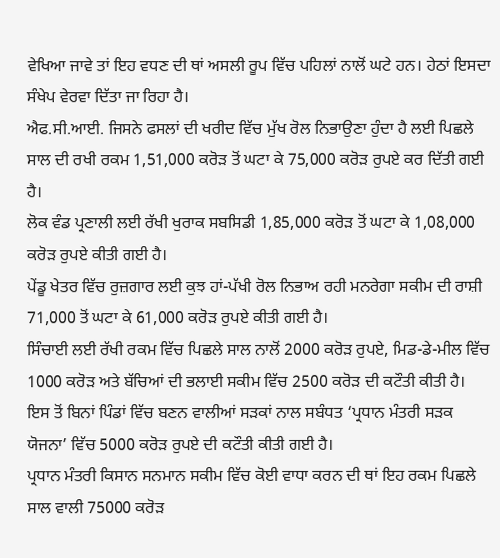ਵੇਖਿਆ ਜਾਵੇ ਤਾਂ ਇਹ ਵਧਣ ਦੀ ਥਾਂ ਅਸਲੀ ਰੂਪ ਵਿੱਚ ਪਹਿਲਾਂ ਨਾਲੋਂ ਘਟੇ ਹਨ। ਹੇਠਾਂ ਇਸਦਾ ਸੰਖੇਪ ਵੇਰਵਾ ਦਿੱਤਾ ਜਾ ਰਿਹਾ ਹੈ।
ਐਫ.ਸੀ.ਆਈ. ਜਿਸਨੇ ਫਸਲਾਂ ਦੀ ਖਰੀਦ ਵਿੱਚ ਮੁੱਖ ਰੋਲ ਨਿਭਾਉਣਾ ਹੁੰਦਾ ਹੈ ਲਈ ਪਿਛਲੇ ਸਾਲ ਦੀ ਰਖੀ ਰਕਮ 1,51,000 ਕਰੋੜ ਤੋਂ ਘਟਾ ਕੇ 75,000 ਕਰੋੜ ਰੁਪਏ ਕਰ ਦਿੱਤੀ ਗਈ ਹੈ।
ਲੋਕ ਵੰਡ ਪ੍ਰਣਾਲੀ ਲਈ ਰੱਖੀ ਖੁਰਾਕ ਸਬਸਿਡੀ 1,85,000 ਕਰੋੜ ਤੋਂ ਘਟਾ ਕੇ 1,08,000 ਕਰੋੜ ਰੁਪਏ ਕੀਤੀ ਗਈ ਹੈ।
ਪੇਂਡੂ ਖੇਤਰ ਵਿੱਚ ਰੁਜ਼ਗਾਰ ਲਈ ਕੁਝ ਹਾਂ-ਪੱਖੀ ਰੋਲ ਨਿਭਾਅ ਰਹੀ ਮਨਰੇਗਾ ਸਕੀਮ ਦੀ ਰਾਸ਼ੀ 71,000 ਤੋਂ ਘਟਾ ਕੇ 61,000 ਕਰੋੜ ਰੁਪਏ ਕੀਤੀ ਗਈ ਹੈ।
ਸਿੰਚਾਈ ਲਈ ਰੱਖੀ ਰਕਮ ਵਿੱਚ ਪਿਛਲੇ ਸਾਲ ਨਾਲੋਂ 2000 ਕਰੋੜ ਰੁਪਏ, ਮਿਡ-ਡੇ-ਮੀਲ ਵਿੱਚ 1000 ਕਰੋੜ ਅਤੇ ਬੱਚਿਆਂ ਦੀ ਭਲਾਈ ਸਕੀਮ ਵਿੱਚ 2500 ਕਰੋੜ ਦੀ ਕਟੌਤੀ ਕੀਤੀ ਹੈ।
ਇਸ ਤੋਂ ਬਿਨਾਂ ਪਿੰਡਾਂ ਵਿੱਚ ਬਣਨ ਵਾਲੀਆਂ ਸੜਕਾਂ ਨਾਲ ਸਬੰਧਤ ‘ਪ੍ਰਧਾਨ ਮੰਤਰੀ ਸੜਕ ਯੋਜਨਾ’ ਵਿੱਚ 5000 ਕਰੋੜ ਰੁਪਏ ਦੀ ਕਟੌਤੀ ਕੀਤੀ ਗਈ ਹੈ।
ਪ੍ਰਧਾਨ ਮੰਤਰੀ ਕਿਸਾਨ ਸਨਮਾਨ ਸਕੀਮ ਵਿੱਚ ਕੋਈ ਵਾਧਾ ਕਰਨ ਦੀ ਥਾਂ ਇਹ ਰਕਮ ਪਿਛਲੇ ਸਾਲ ਵਾਲੀ 75000 ਕਰੋੜ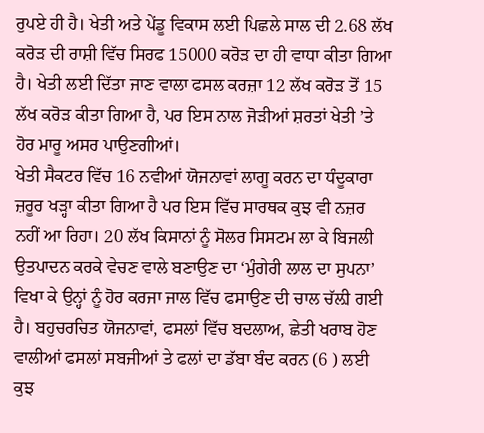ਰੁਪਏ ਹੀ ਹੈ। ਖੇਤੀ ਅਤੇ ਪੇਂਡੂ ਵਿਕਾਸ ਲਈ ਪਿਛਲੇ ਸਾਲ ਦੀ 2.68 ਲੱਖ ਕਰੋੜ ਦੀ ਰਾਸ਼ੀ ਵਿੱਚ ਸਿਰਫ 15000 ਕਰੋੜ ਦਾ ਹੀ ਵਾਧਾ ਕੀਤਾ ਗਿਆ ਹੈ। ਖੇਤੀ ਲਈ ਦਿੱਤਾ ਜਾਣ ਵਾਲਾ ਫਸਲ ਕਰਜ਼ਾ 12 ਲੱਖ ਕਰੋੜ ਤੋਂ 15 ਲੱਖ ਕਰੋੜ ਕੀਤਾ ਗਿਆ ਹੈ, ਪਰ ਇਸ ਨਾਲ ਜੋੜੀਆਂ ਸ਼ਰਤਾਂ ਖੇਤੀ ’ਤੇ ਹੋਰ ਮਾਰੂ ਅਸਰ ਪਾਉਣਗੀਆਂ।
ਖੇਤੀ ਸੈਕਟਰ ਵਿੱਚ 16 ਨਵੀਆਂ ਯੋਜਨਾਵਾਂ ਲਾਗੂ ਕਰਨ ਦਾ ਧੰਦੂਕਾਰਾ ਜ਼ਰੂਰ ਖੜ੍ਹਾ ਕੀਤਾ ਗਿਆ ਹੈ ਪਰ ਇਸ ਵਿੱਚ ਸਾਰਥਕ ਕੁਝ ਵੀ ਨਜ਼ਰ ਨਹੀਂ ਆ ਰਿਹਾ। 20 ਲੱਖ ਕਿਸਾਨਾਂ ਨੂੰ ਸੋਲਰ ਸਿਸਟਮ ਲਾ ਕੇ ਬਿਜਲੀ ਉਤਪਾਦਨ ਕਰਕੇ ਵੇਚਣ ਵਾਲੇ ਬਣਾਉਣ ਦਾ ‘ਮੁੰਗੇਰੀ ਲਾਲ ਦਾ ਸੁਪਨਾ’ ਵਿਖਾ ਕੇ ਉਨ੍ਹਾਂ ਨੂੰ ਹੋਰ ਕਰਜਾ ਜਾਲ ਵਿੱਚ ਫਸਾਉਣ ਦੀ ਚਾਲ ਚੱਲ਼ੀ ਗਈ ਹੈ। ਬਹੁਚਰਚਿਤ ਯੋਜਨਾਵਾਂ, ਫਸਲਾਂ ਵਿੱਚ ਬਦਲਾਅ, ਛੇਤੀ ਖਰਾਬ ਹੋਣ ਵਾਲੀਆਂ ਫਸਲਾਂ ਸਬਜੀਆਂ ਤੇ ਫਲਾਂ ਦਾ ਡੱਬਾ ਬੰਦ ਕਰਨ (6 ) ਲਈ ਕੁਝ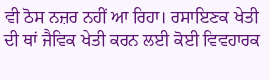ਵੀ ਠੋਸ ਨਜ਼ਰ ਨਹੀਂ ਆ ਰਿਹਾ। ਰਸਾਇਣਕ ਖੇਤੀ ਦੀ ਥਾਂ ਜੈਵਿਕ ਖੇਤੀ ਕਰਨ ਲਈ ਕੋਈ ਵਿਵਹਾਰਕ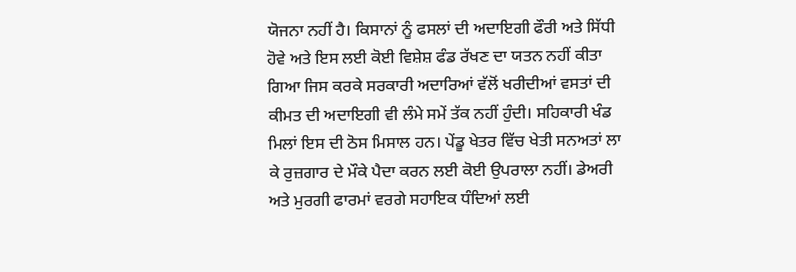ਯੋਜਨਾ ਨਹੀਂ ਹੈ। ਕਿਸਾਨਾਂ ਨੂੰ ਫਸਲਾਂ ਦੀ ਅਦਾਇਗੀ ਫੌਰੀ ਅਤੇ ਸਿੱਧੀ ਹੋਵੇ ਅਤੇ ਇਸ ਲਈ ਕੋਈ ਵਿਸ਼ੇਸ਼ ਫੰਡ ਰੱਖਣ ਦਾ ਯਤਨ ਨਹੀਂ ਕੀਤਾ ਗਿਆ ਜਿਸ ਕਰਕੇ ਸਰਕਾਰੀ ਅਦਾਰਿਆਂ ਵੱਲੋਂ ਖਰੀਦੀਆਂ ਵਸਤਾਂ ਦੀ ਕੀਮਤ ਦੀ ਅਦਾਇਗੀ ਵੀ ਲੰਮੇ ਸਮੇਂ ਤੱਕ ਨਹੀਂ ਹੁੰਦੀ। ਸਹਿਕਾਰੀ ਖੰਡ ਮਿਲਾਂ ਇਸ ਦੀ ਠੋਸ ਮਿਸਾਲ ਹਨ। ਪੇਂਡੂ ਖੇਤਰ ਵਿੱਚ ਖੇਤੀ ਸਨਅਤਾਂ ਲਾ ਕੇ ਰੁਜ਼ਗਾਰ ਦੇ ਮੌਕੇ ਪੈਦਾ ਕਰਨ ਲਈ ਕੋਈ ਉਪਰਾਲਾ ਨਹੀਂ। ਡੇਅਰੀ ਅਤੇ ਮੁਰਗੀ ਫਾਰਮਾਂ ਵਰਗੇ ਸਹਾਇਕ ਧੰਦਿਆਂ ਲਈ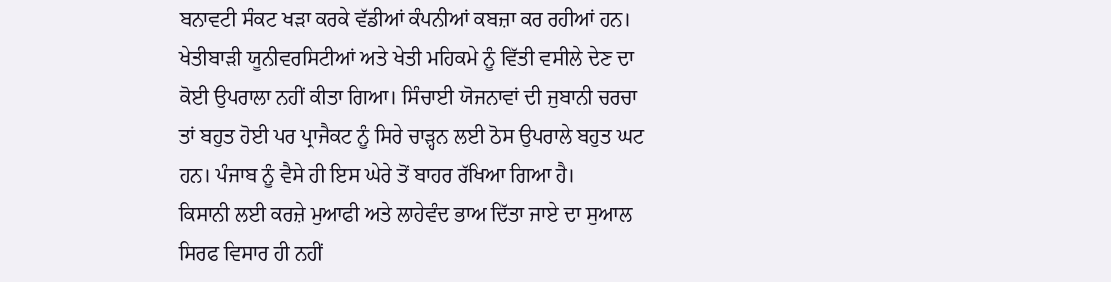ਬਨਾਵਟੀ ਸੰਕਟ ਖੜਾ ਕਰਕੇ ਵੱਡੀਆਂ ਕੰਪਨੀਆਂ ਕਬਜ਼ਾ ਕਰ ਰਹੀਆਂ ਹਨ। ਖੇਤੀਬਾੜੀ ਯੂਨੀਵਰਸਿਟੀਆਂ ਅਤੇ ਖੇਤੀ ਮਹਿਕਮੇ ਨੂੰ ਵਿੱਤੀ ਵਸੀਲੇ ਦੇਣ ਦਾ ਕੋਈ ਉਪਰਾਲਾ ਨਹੀਂ ਕੀਤਾ ਗਿਆ। ਸਿੰਚਾਈ ਯੋਜਨਾਵਾਂ ਦੀ ਜੁਬਾਨੀ ਚਰਚਾ ਤਾਂ ਬਹੁਤ ਹੋਈ ਪਰ ਪ੍ਰਾਜੈਕਟ ਨੂੰ ਸਿਰੇ ਚਾੜ੍ਹਨ ਲਈ ਠੋਸ ਉਪਰਾਲੇ ਬਹੁਤ ਘਟ ਹਨ। ਪੰਜਾਬ ਨੂੰ ਵੈਸੇ ਹੀ ਇਸ ਘੇਰੇ ਤੋਂ ਬਾਹਰ ਰੱਖਿਆ ਗਿਆ ਹੈ।
ਕਿਸਾਨੀ ਲਈ ਕਰਜ਼ੇ ਮੁਆਫੀ ਅਤੇ ਲਾਹੇਵੰਦ ਭਾਅ ਦਿੱਤਾ ਜਾਏ ਦਾ ਸੁਆਲ ਸਿਰਫ ਵਿਸਾਰ ਹੀ ਨਹੀਂ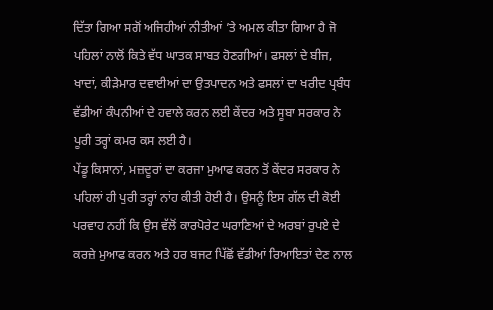ਦਿੱਤਾ ਗਿਆ ਸਗੋਂ ਅਜਿਹੀਆਂ ਨੀਤੀਆਂ ’ਤੇ ਅਮਲ ਕੀਤਾ ਗਿਆ ਹੈ ਜੋ ਪਹਿਲਾਂ ਨਾਲੋਂ ਕਿਤੇ ਵੱਧ ਘਾਤਕ ਸਾਬਤ ਹੋਣਗੀਆਂ। ਫਸਲਾਂ ਦੇ ਬੀਜ, ਖਾਦਾਂ, ਕੀੜੇਮਾਰ ਦਵਾਈਆਂ ਦਾ ਉਤਪਾਦਨ ਅਤੇ ਫਸਲਾਂ ਦਾ ਖਰੀਦ ਪ੍ਰਬੰਧ ਵੱਡੀਆਂ ਕੰਪਨੀਆਂ ਦੇ ਹਵਾਲੇ ਕਰਨ ਲਈ ਕੇਂਦਰ ਅਤੇ ਸੂਬਾ ਸਰਕਾਰ ਨੇ ਪੂਰੀ ਤਰ੍ਹਾਂ ਕਮਰ ਕਸ ਲਈ ਹੈ।
ਪੇਂਡੂ ਕਿਸਾਨਾਂ, ਮਜ਼ਦੂਰਾਂ ਦਾ ਕਰਜਾ ਮੁਆਫ ਕਰਨ ਤੋਂ ਕੇਂਦਰ ਸਰਕਾਰ ਨੇ ਪਹਿਲਾਂ ਹੀ ਪੁਰੀ ਤਰ੍ਹਾਂ ਨਾਂਹ ਕੀਤੀ ਹੋਈ ਹੈ। ਉਸਨੂੰ ਇਸ ਗੱਲ ਦੀ ਕੋਈ ਪਰਵਾਹ ਨਹੀਂ ਕਿ ਉਸ ਵੱਲੋਂ ਕਾਰਪੋਰੇਟ ਘਰਾਣਿਆਂ ਦੇ ਅਰਬਾਂ ਰੁਪਏ ਦੇ ਕਰਜ਼ੇ ਮੁਆਫ ਕਰਨ ਅਤੇ ਹਰ ਬਜਟ ਪਿੱਛੋਂ ਵੱਡੀਆਂ ਰਿਆਇਤਾਂ ਦੇਣ ਨਾਲ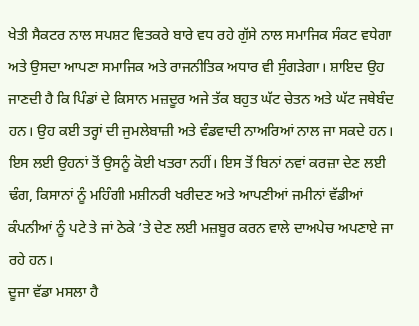ਖੇਤੀ ਸੈਕਟਰ ਨਾਲ ਸਪਸ਼ਟ ਵਿਤਕਰੇ ਬਾਰੇ ਵਧ ਰਹੇ ਗੁੱਸੇ ਨਾਲ ਸਮਾਜਿਕ ਸੰਕਟ ਵਧੇਗਾ ਅਤੇ ਉਸਦਾ ਆਪਣਾ ਸਮਾਜਿਕ ਅਤੇ ਰਾਜਨੀਤਿਕ ਅਧਾਰ ਵੀ ਸੁੰਗੜੇਗਾ। ਸ਼ਾਇਦ ਉਹ ਜਾਣਦੀ ਹੈ ਕਿ ਪਿੰਡਾਂ ਦੇ ਕਿਸਾਨ ਮਜ਼ਦੂਰ ਅਜੇ ਤੱਕ ਬਹੁਤ ਘੱਟ ਚੇਤਨ ਅਤੇ ਘੱਟ ਜਥੇਬੰਦ ਹਨ। ਉਹ ਕਈ ਤਰ੍ਹਾਂ ਦੀ ਜੁਮਲੇਬਾਜ਼ੀ ਅਤੇ ਵੰਡਵਾਦੀ ਨਾਅਰਿਆਂ ਨਾਲ ਜਾ ਸਕਦੇ ਹਨ। ਇਸ ਲਈ ਉਹਨਾਂ ਤੋਂ ਉਸਨੂੰ ਕੋਈ ਖਤਰਾ ਨਹੀਂ। ਇਸ ਤੋਂ ਬਿਨਾਂ ਨਵਾਂ ਕਰਜ਼ਾ ਦੇਣ ਲਈ ਢੰਗ, ਕਿਸਾਨਾਂ ਨੂੰ ਮਹਿੰਗੀ ਮਸ਼ੀਨਰੀ ਖਰੀਦਣ ਅਤੇ ਆਪਣੀਆਂ ਜਮੀਨਾਂ ਵੱਡੀਆਂ ਕੰਪਨੀਆਂ ਨੂੰ ਪਟੇ ਤੇ ਜਾਂ ਠੇਕੇ ’ਤੇ ਦੇਣ ਲਈ ਮਜ਼ਬੂਰ ਕਰਨ ਵਾਲੇ ਦਾਅਪੇਚ ਅਪਣਾਏ ਜਾ ਰਹੇ ਹਨ।
ਦੂਜਾ ਵੱਡਾ ਮਸਲਾ ਹੈ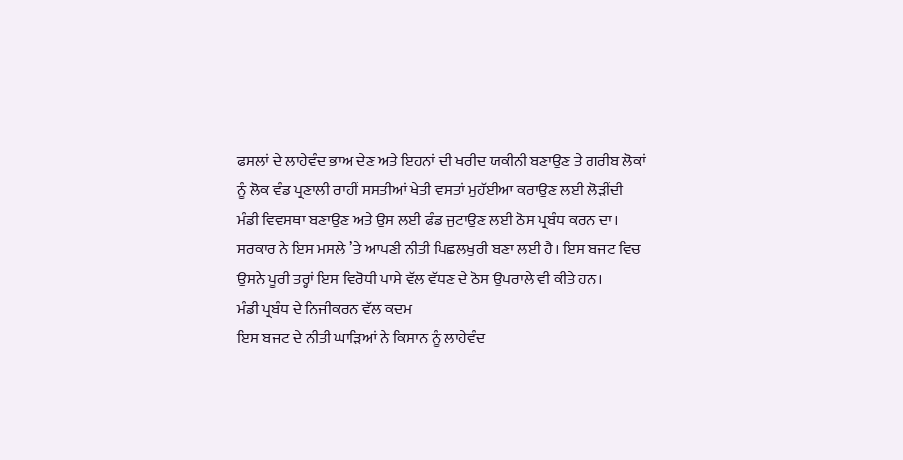ਫਸਲਾਂ ਦੇ ਲਾਹੇਵੰਦ ਭਾਅ ਦੇਣ ਅਤੇ ਇਹਨਾਂ ਦੀ ਖਰੀਦ ਯਕੀਨੀ ਬਣਾਉਣ ਤੇ ਗਰੀਬ ਲੋਕਾਂ ਨੂੰ ਲੋਕ ਵੰਡ ਪ੍ਰਣਾਲੀ ਰਾਹੀਂ ਸਸਤੀਆਂ ਖੇਤੀ ਵਸਤਾਂ ਮੁਹੱਈਆ ਕਰਾਉਣ ਲਈ ਲੋੜੀਂਦੀ ਮੰਡੀ ਵਿਵਸਥਾ ਬਣਾਉਣ ਅਤੇ ਉਸ ਲਈ ਫੰਡ ਜੁਟਾਉਣ ਲਈ ਠੋਸ ਪ੍ਰਬੰਧ ਕਰਨ ਦਾ। ਸਰਕਾਰ ਨੇ ਇਸ ਮਸਲੇ ’ਤੇ ਆਪਣੀ ਨੀਤੀ ਪਿਛਲਖੁਰੀ ਬਣਾ ਲਈ ਹੈ। ਇਸ ਬਜਟ ਵਿਚ ਉਸਨੇ ਪੂਰੀ ਤਰ੍ਹਾਂ ਇਸ ਵਿਰੋਧੀ ਪਾਸੇ ਵੱਲ ਵੱਧਣ ਦੇ ਠੋਸ ਉਪਰਾਲੇ ਵੀ ਕੀਤੇ ਹਨ।
ਮੰਡੀ ਪ੍ਰਬੰਧ ਦੇ ਨਿਜੀਕਰਨ ਵੱਲ ਕਦਮ
ਇਸ ਬਜਟ ਦੇ ਨੀਤੀ ਘਾੜਿਆਂ ਨੇ ਕਿਸਾਨ ਨੂੰ ਲਾਹੇਵੰਦ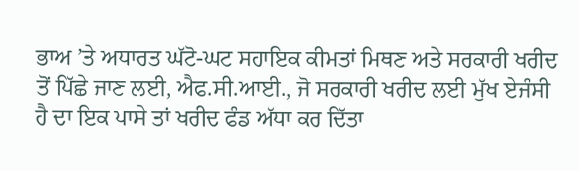ਭਾਅ ’ਤੇ ਅਧਾਰਤ ਘੱਟੋ-ਘਟ ਸਹਾਇਕ ਕੀਮਤਾਂ ਮਿਥਣ ਅਤੇ ਸਰਕਾਰੀ ਖਰੀਦ ਤੋਂ ਪਿੱਛੇ ਜਾਣ ਲਈ, ਐਫ.ਸੀ.ਆਈ., ਜੋ ਸਰਕਾਰੀ ਖਰੀਦ ਲਈ ਮੁੱਖ ਏਜੰਸੀ ਹੈ ਦਾ ਇਕ ਪਾਸੇ ਤਾਂ ਖਰੀਦ ਫੰਡ ਅੱਧਾ ਕਰ ਦਿੱਤਾ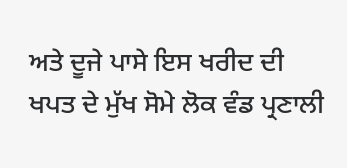ਅਤੇ ਦੂਜੇ ਪਾਸੇ ਇਸ ਖਰੀਦ ਦੀ ਖਪਤ ਦੇ ਮੁੱਖ ਸੋਮੇ ਲੋਕ ਵੰਡ ਪ੍ਰਣਾਲੀ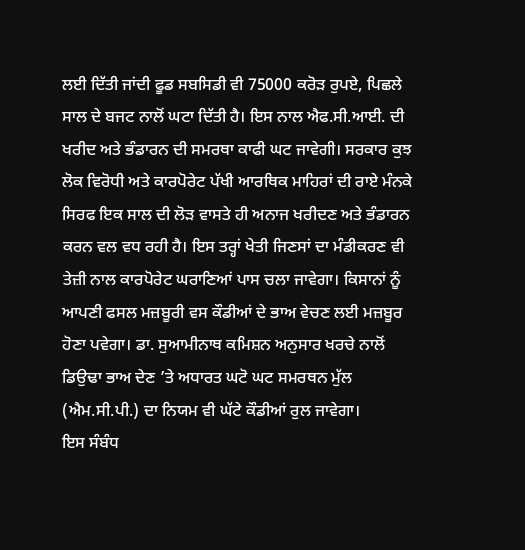ਲਈ ਦਿੱਤੀ ਜਾਂਦੀ ਫੂਡ ਸਬਸਿਡੀ ਵੀ 75000 ਕਰੋੜ ਰੁਪਏ, ਪਿਛਲੇ ਸਾਲ ਦੇ ਬਜਟ ਨਾਲੋਂ ਘਟਾ ਦਿੱਤੀ ਹੈ। ਇਸ ਨਾਲ ਐਫ.ਸੀ.ਆਈ. ਦੀ ਖਰੀਦ ਅਤੇ ਭੰਡਾਰਨ ਦੀ ਸਮਰਥਾ ਕਾਫੀ ਘਟ ਜਾਵੇਗੀ। ਸਰਕਾਰ ਕੁਝ ਲੋਕ ਵਿਰੋਧੀ ਅਤੇ ਕਾਰਪੋਰੇਟ ਪੱਖੀ ਆਰਥਿਕ ਮਾਹਿਰਾਂ ਦੀ ਰਾਏ ਮੰਨਕੇ ਸਿਰਫ ਇਕ ਸਾਲ ਦੀ ਲੋੜ ਵਾਸਤੇ ਹੀ ਅਨਾਜ ਖਰੀਦਣ ਅਤੇ ਭੰਡਾਰਨ ਕਰਨ ਵਲ ਵਧ ਰਹੀ ਹੈ। ਇਸ ਤਰ੍ਹਾਂ ਖੇਤੀ ਜਿਣਸਾਂ ਦਾ ਮੰਡੀਕਰਣ ਵੀ ਤੇਜ਼ੀ ਨਾਲ ਕਾਰਪੋਰੇਟ ਘਰਾਣਿਆਂ ਪਾਸ ਚਲਾ ਜਾਵੇਗਾ। ਕਿਸਾਨਾਂ ਨੂੰ ਆਪਣੀ ਫਸਲ ਮਜ਼ਬੂਰੀ ਵਸ ਕੌਡੀਆਂ ਦੇ ਭਾਅ ਵੇਚਣ ਲਈ ਮਜ਼ਬੂਰ ਹੋਣਾ ਪਵੇਗਾ। ਡਾ. ਸੁਆਮੀਨਾਥ ਕਮਿਸ਼ਨ ਅਨੁਸਾਰ ਖਰਚੇ ਨਾਲੋਂ ਡਿਉਢਾ ਭਾਅ ਦੇਣ ’ਤੇ ਅਧਾਰਤ ਘਟੋ ਘਟ ਸਮਰਥਨ ਮੁੱਲ (ਐਮ.ਸੀ.ਪੀ.) ਦਾ ਨਿਯਮ ਵੀ ਘੱਟੇ ਕੌਡੀਆਂ ਰੁਲ ਜਾਵੇਗਾ।
ਇਸ ਸੰਬੰਧ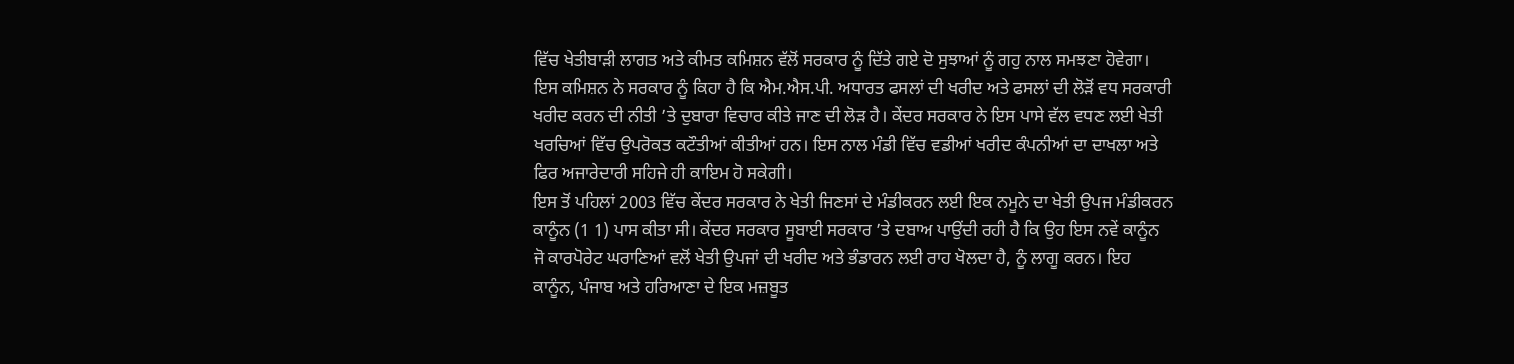ਵਿੱਚ ਖੇਤੀਬਾੜੀ ਲਾਗਤ ਅਤੇ ਕੀਮਤ ਕਮਿਸ਼ਨ ਵੱਲੋਂ ਸਰਕਾਰ ਨੂੰ ਦਿੱਤੇ ਗਏ ਦੋ ਸੁਝਾਆਂ ਨੂੰ ਗਹੁ ਨਾਲ ਸਮਝਣਾ ਹੋਵੇਗਾ। ਇਸ ਕਮਿਸ਼ਨ ਨੇ ਸਰਕਾਰ ਨੂੰ ਕਿਹਾ ਹੈ ਕਿ ਐਮ.ਐਸ.ਪੀ. ਅਧਾਰਤ ਫਸਲਾਂ ਦੀ ਖਰੀਦ ਅਤੇ ਫਸਲਾਂ ਦੀ ਲੋੜੋਂ ਵਧ ਸਰਕਾਰੀ ਖਰੀਦ ਕਰਨ ਦੀ ਨੀਤੀ ’ਤੇ ਦੁਬਾਰਾ ਵਿਚਾਰ ਕੀਤੇ ਜਾਣ ਦੀ ਲੋੜ ਹੈ। ਕੇਂਦਰ ਸਰਕਾਰ ਨੇ ਇਸ ਪਾਸੇ ਵੱਲ ਵਧਣ ਲਈ ਖੇਤੀ ਖਰਚਿਆਂ ਵਿੱਚ ਉਪਰੋਕਤ ਕਟੌਤੀਆਂ ਕੀਤੀਆਂ ਹਨ। ਇਸ ਨਾਲ ਮੰਡੀ ਵਿੱਚ ਵਡੀਆਂ ਖਰੀਦ ਕੰਪਨੀਆਂ ਦਾ ਦਾਖਲਾ ਅਤੇ ਫਿਰ ਅਜਾਰੇਦਾਰੀ ਸਹਿਜੇ ਹੀ ਕਾਇਮ ਹੋ ਸਕੇਗੀ।
ਇਸ ਤੋਂ ਪਹਿਲਾਂ 2003 ਵਿੱਚ ਕੇਂਦਰ ਸਰਕਾਰ ਨੇ ਖੇਤੀ ਜਿਣਸਾਂ ਦੇ ਮੰਡੀਕਰਨ ਲਈ ਇਕ ਨਮੂਨੇ ਦਾ ਖੇਤੀ ਉਪਜ ਮੰਡੀਕਰਨ ਕਾਨੂੰਨ (1 1) ਪਾਸ ਕੀਤਾ ਸੀ। ਕੇਂਦਰ ਸਰਕਾਰ ਸੂਬਾਈ ਸਰਕਾਰ ’ਤੇ ਦਬਾਅ ਪਾਉਂਦੀ ਰਹੀ ਹੈ ਕਿ ਉਹ ਇਸ ਨਵੇਂ ਕਾਨੂੰਨ ਜੋ ਕਾਰਪੋਰੇਟ ਘਰਾਣਿਆਂ ਵਲੋਂ ਖੇਤੀ ਉਪਜਾਂ ਦੀ ਖਰੀਦ ਅਤੇ ਭੰਡਾਰਨ ਲਈ ਰਾਹ ਖੋਲਦਾ ਹੈ, ਨੂੰ ਲਾਗੂ ਕਰਨ। ਇਹ ਕਾਨੂੰਨ, ਪੰਜਾਬ ਅਤੇ ਹਰਿਆਣਾ ਦੇ ਇਕ ਮਜ਼ਬੂਤ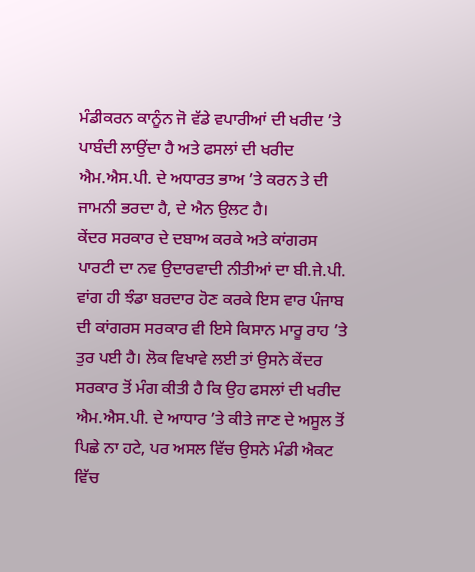ਮੰਡੀਕਰਨ ਕਾਨੂੰਨ ਜੋ ਵੱਡੇ ਵਪਾਰੀਆਂ ਦੀ ਖਰੀਦ ’ਤੇ ਪਾਬੰਦੀ ਲਾਉਂਦਾ ਹੈ ਅਤੇ ਫਸਲਾਂ ਦੀ ਖਰੀਦ ਐਮ.ਐਸ.ਪੀ. ਦੇ ਅਧਾਰਤ ਭਾਅ ’ਤੇ ਕਰਨ ਤੇ ਦੀ ਜਾਮਨੀ ਭਰਦਾ ਹੈ, ਦੇ ਐਨ ਉਲਟ ਹੈ।
ਕੇਂਦਰ ਸਰਕਾਰ ਦੇ ਦਬਾਅ ਕਰਕੇ ਅਤੇ ਕਾਂਗਰਸ ਪਾਰਟੀ ਦਾ ਨਵ ਉਦਾਰਵਾਦੀ ਨੀਤੀਆਂ ਦਾ ਬੀ.ਜੇ.ਪੀ. ਵਾਂਗ ਹੀ ਝੰਡਾ ਬਰਦਾਰ ਹੋਣ ਕਰਕੇ ਇਸ ਵਾਰ ਪੰਜਾਬ ਦੀ ਕਾਂਗਰਸ ਸਰਕਾਰ ਵੀ ਇਸੇ ਕਿਸਾਨ ਮਾਰੂ ਰਾਹ ’ਤੇ ਤੁਰ ਪਈ ਹੈ। ਲੋਕ ਵਿਖਾਵੇ ਲਈ ਤਾਂ ਉਸਨੇ ਕੇਂਦਰ ਸਰਕਾਰ ਤੋਂ ਮੰਗ ਕੀਤੀ ਹੈ ਕਿ ਉਹ ਫਸਲਾਂ ਦੀ ਖਰੀਦ ਐਮ.ਐਸ.ਪੀ. ਦੇ ਆਧਾਰ ’ਤੇ ਕੀਤੇ ਜਾਣ ਦੇ ਅਸੂਲ ਤੋਂ ਪਿਛੇ ਨਾ ਹਟੇ, ਪਰ ਅਸਲ ਵਿੱਚ ਉਸਨੇ ਮੰਡੀ ਐਕਟ ਵਿੱਚ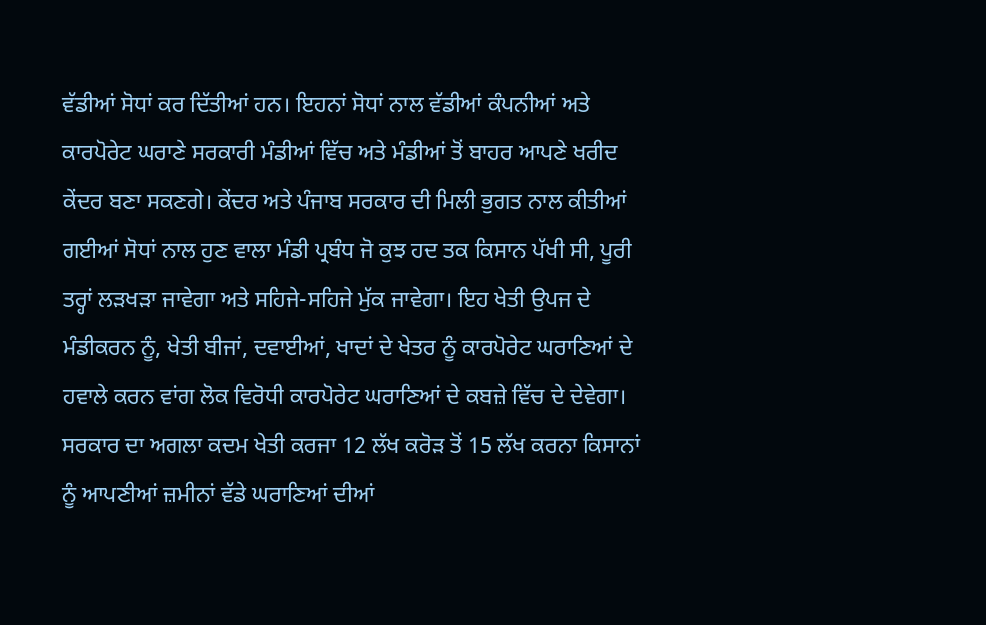ਵੱਡੀਆਂ ਸੋਧਾਂ ਕਰ ਦਿੱਤੀਆਂ ਹਨ। ਇਹਨਾਂ ਸੋਧਾਂ ਨਾਲ ਵੱਡੀਆਂ ਕੰਪਨੀਆਂ ਅਤੇ ਕਾਰਪੋਰੇਟ ਘਰਾਣੇ ਸਰਕਾਰੀ ਮੰਡੀਆਂ ਵਿੱਚ ਅਤੇ ਮੰਡੀਆਂ ਤੋਂ ਬਾਹਰ ਆਪਣੇ ਖਰੀਦ ਕੇਂਦਰ ਬਣਾ ਸਕਣਗੇ। ਕੇਂਦਰ ਅਤੇ ਪੰਜਾਬ ਸਰਕਾਰ ਦੀ ਮਿਲੀ ਭੁਗਤ ਨਾਲ ਕੀਤੀਆਂ ਗਈਆਂ ਸੋਧਾਂ ਨਾਲ ਹੁਣ ਵਾਲਾ ਮੰਡੀ ਪ੍ਰਬੰਧ ਜੋ ਕੁਝ ਹਦ ਤਕ ਕਿਸਾਨ ਪੱਖੀ ਸੀ, ਪੂਰੀ ਤਰ੍ਹਾਂ ਲੜਖੜਾ ਜਾਵੇਗਾ ਅਤੇ ਸਹਿਜੇ-ਸਹਿਜੇ ਮੁੱਕ ਜਾਵੇਗਾ। ਇਹ ਖੇਤੀ ਉਪਜ ਦੇ ਮੰਡੀਕਰਨ ਨੂੰ, ਖੇਤੀ ਬੀਜਾਂ, ਦਵਾਈਆਂ, ਖਾਦਾਂ ਦੇ ਖੇਤਰ ਨੂੰ ਕਾਰਪੋਰੇਟ ਘਰਾਣਿਆਂ ਦੇ ਹਵਾਲੇ ਕਰਨ ਵਾਂਗ ਲੋਕ ਵਿਰੋਧੀ ਕਾਰਪੋਰੇਟ ਘਰਾਣਿਆਂ ਦੇ ਕਬਜ਼ੇ ਵਿੱਚ ਦੇ ਦੇਵੇਗਾ। ਸਰਕਾਰ ਦਾ ਅਗਲਾ ਕਦਮ ਖੇਤੀ ਕਰਜਾ 12 ਲੱਖ ਕਰੋੜ ਤੋਂ 15 ਲੱਖ ਕਰਨਾ ਕਿਸਾਨਾਂ ਨੂੰ ਆਪਣੀਆਂ ਜ਼ਮੀਨਾਂ ਵੱਡੇ ਘਰਾਣਿਆਂ ਦੀਆਂ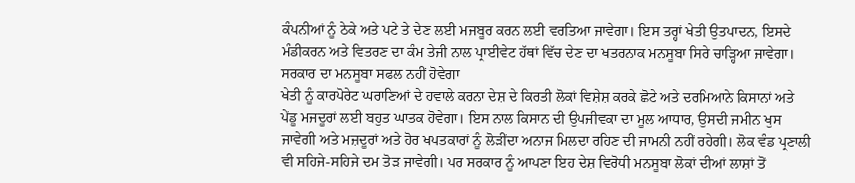ਕੰਪਨੀਆਂ ਨੂੰ ਠੇਕੇ ਅਤੇ ਪਟੇ ਤੇ ਦੇਣ ਲਈ ਮਜਬੂਰ ਕਰਨ ਲਈ ਵਰਤਿਆ ਜਾਵੇਗਾ। ਇਸ ਤਰ੍ਹਾਂ ਖੇਤੀ ਉਤਪਾਦਨ, ਇਸਦੇ ਮੰਡੀਕਰਨ ਅਤੇ ਵਿਤਰਣ ਦਾ ਕੰਮ ਤੇਜੀ ਨਾਲ ਪ੍ਰਾਈਵੇਟ ਹੱਥਾਂ ਵਿੱਚ ਦੇਣ ਦਾ ਖਤਰਨਾਕ ਮਨਸੂਬਾ ਸਿਰੇ ਚਾੜ੍ਹਿਆ ਜਾਵੇਗਾ।
ਸਰਕਾਰ ਦਾ ਮਨਸੂਬਾ ਸਫਲ ਨਹੀਂ ਹੋਵੇਗਾ
ਖੇਤੀ ਨੂੰ ਕਾਰਪੋਰੇਟ ਘਰਾਣਿਆਂ ਦੇ ਹਵਾਲੇ ਕਰਨਾ ਦੇਸ਼ ਦੇ ਕਿਰਤੀ ਲੋਕਾਂ ਵਿਸ਼ੇਸ਼ ਕਰਕੇ ਛੋਟੇ ਅਤੇ ਦਰਮਿਆਨੇ ਕਿਸਾਨਾਂ ਅਤੇ ਪੇਂਡੂ ਮਜਦੂਰਾਂ ਲਈ ਬਹੁਤ ਘਾਤਕ ਹੋਵੇਗਾ। ਇਸ ਨਾਲ ਕਿਸਾਨ ਦੀ ਉਪਜੀਵਕਾ ਦਾ ਮੂਲ ਆਧਾਰ, ਉਸਦੀ ਜਮੀਨ ਖੁਸ ਜਾਵੇਗੀ ਅਤੇ ਮਜ਼ਦੂਰਾਂ ਅਤੇ ਹੋਰ ਖਪਤਕਾਰਾਂ ਨੂੰ ਲੋੜੀਂਦਾ ਅਨਾਜ ਮਿਲਦਾ ਰਹਿਣ ਦੀ ਜਾਮਨੀ ਨਹੀਂ ਰਹੇਗੀ। ਲੋਕ ਵੰਡ ਪ੍ਰਣਾਲੀ ਵੀ ਸਹਿਜੇ-ਸਹਿਜੇ ਦਮ ਤੋੜ ਜਾਵੇਗੀ। ਪਰ ਸਰਕਾਰ ਨੂੰ ਆਪਣਾ ਇਹ ਦੇਸ਼ ਵਿਰੋਧੀ ਮਨਸੂਬਾ ਲੋਕਾਂ ਦੀਆਂ ਲਾਸ਼ਾਂ ਤੋਂ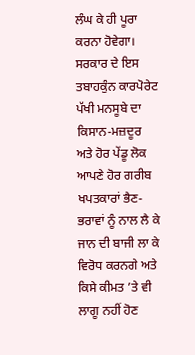ਲੰਘ ਕੇ ਹੀ ਪੂਰਾ ਕਰਨਾ ਹੋਵੇਗਾ। ਸਰਕਾਰ ਦੇ ਇਸ ਤਬਾਹਕੁੰਨ ਕਾਰਪੋਰੇਟ ਪੱਖੀ ਮਨਸੂਬੇ ਦਾ ਕਿਸਾਨ-ਮਜ਼ਦੂਰ ਅਤੇ ਹੋਰ ਪੇਂਡੂ ਲੋਕ ਆਪਣੇ ਹੋਰ ਗਰੀਬ ਖਪਤਕਾਰਾਂ ਭੈਣ-ਭਰਾਵਾਂ ਨੂੰ ਨਾਲ ਲੈ ਕੇ ਜਾਨ ਦੀ ਬਾਜੀ ਲਾ ਕੇ ਵਿਰੋਧ ਕਰਨਗੇ ਅਤੇ ਕਿਸੇ ਕੀਮਤ ’ਤੇ ਵੀ ਲਾਗੂ ਨਹੀਂ ਹੋਣ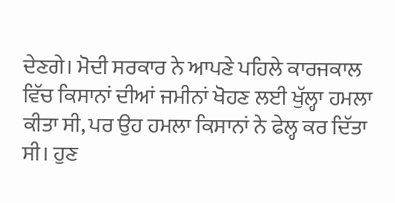ਦੇਣਗੇ। ਮੋਦੀ ਸਰਕਾਰ ਨੇ ਆਪਣੇ ਪਹਿਲੇ ਕਾਰਜਕਾਲ ਵਿੱਚ ਕਿਸਾਨਾਂ ਦੀਆਂ ਜਮੀਨਾਂ ਖੋਹਣ ਲਈ ਖੁੱਲ੍ਹਾ ਹਮਲਾ ਕੀਤਾ ਸੀ, ਪਰ ਉਹ ਹਮਲਾ ਕਿਸਾਨਾਂ ਨੇ ਫੇਲ੍ਹ ਕਰ ਦਿੱਤਾ ਸੀ। ਹੁਣ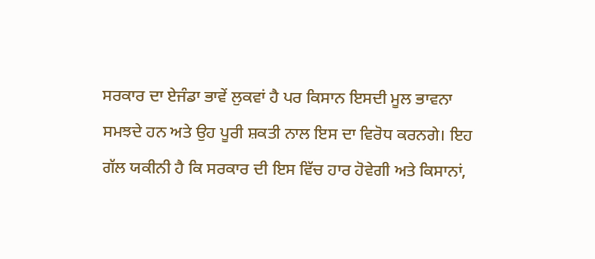ਸਰਕਾਰ ਦਾ ਏਜੰਡਾ ਭਾਵੇਂ ਲੁਕਵਾਂ ਹੈ ਪਰ ਕਿਸਾਨ ਇਸਦੀ ਮੂਲ ਭਾਵਨਾ ਸਮਝਦੇ ਹਨ ਅਤੇ ਉਹ ਪੂਰੀ ਸ਼ਕਤੀ ਨਾਲ ਇਸ ਦਾ ਵਿਰੋਧ ਕਰਨਗੇ। ਇਹ ਗੱਲ ਯਕੀਨੀ ਹੈ ਕਿ ਸਰਕਾਰ ਦੀ ਇਸ ਵਿੱਚ ਹਾਰ ਹੋਵੇਗੀ ਅਤੇ ਕਿਸਾਨਾਂ,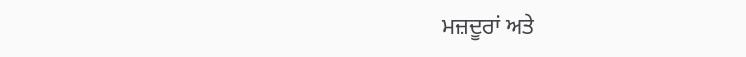ਮਜ਼ਦੂਰਾਂ ਅਤੇ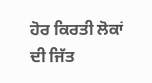ਹੋਰ ਕਿਰਤੀ ਲੋਕਾਂ ਦੀ ਜਿੱਤ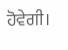ਹੋਵੇਗੀ।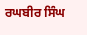ਰਘਬੀਰ ਸਿੰਘ